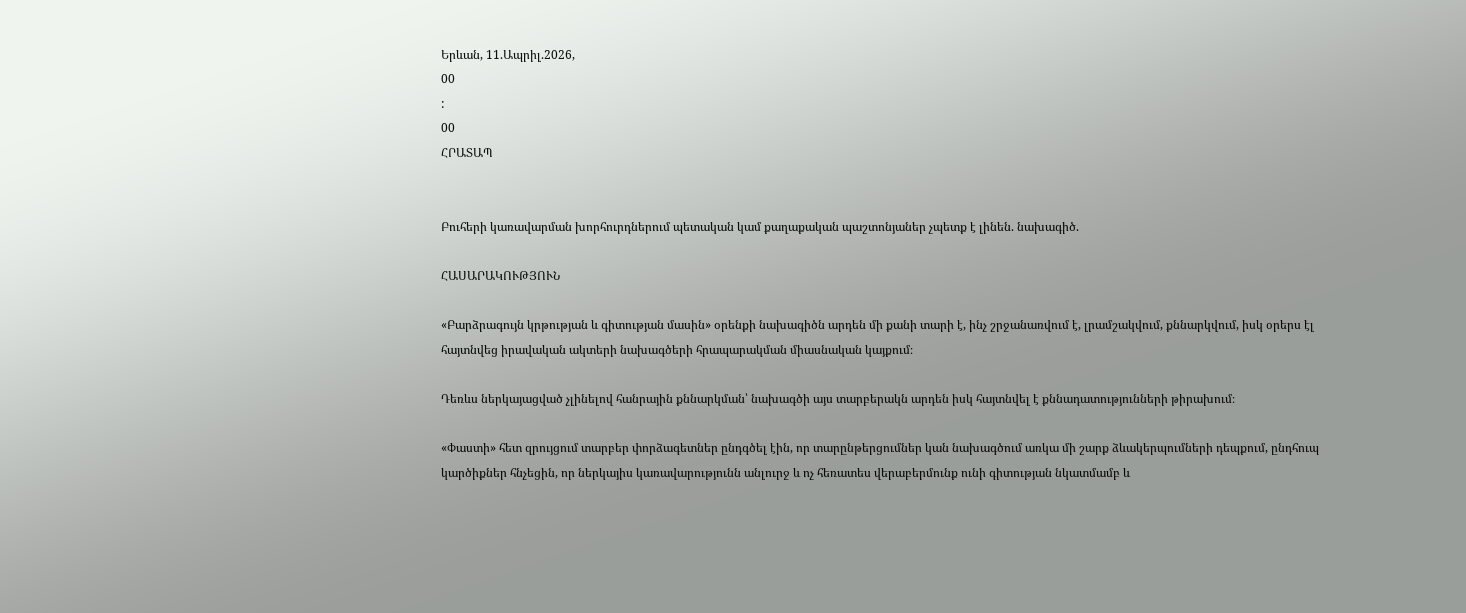Երևան, 11.Ապրիլ.2026,
00
:
00
ՀՐԱՏԱՊ


Բուհերի կառավարման խորհուրդներում պետական կամ քաղաքական պաշտոնյաներ չպետք է լինեն. նախագիծ.

ՀԱՍԱՐԱԿՈՒԹՅՈՒՆ

«Բարձրագույն կրթության և գիտության մասին» օրենքի նախագիծն արդեն մի քանի տարի է, ինչ շրջանառվում է, լրամշակվում, քննարկվում, իսկ օրերս էլ հայտնվեց իրավական ակտերի նախագծերի հրապարակման միասնական կայքում։

Դեռևս ներկայացված չլինելով հանրային քննարկման՝ նախագծի այս տարբերակն արդեն իսկ հայտնվել է քննադատությունների թիրախում։

«Փաստի» հետ զրույցում տարբեր փորձագետներ ընդգծել էին, որ տարընթերցումներ կան նախագծում առկա մի շարք ձևակերպումների դեպքում, ընդհուպ կարծիքներ հնչեցին, որ ներկայիս կառավարությունն անլուրջ և ոչ հեռատես վերաբերմունք ունի գիտության նկատմամբ և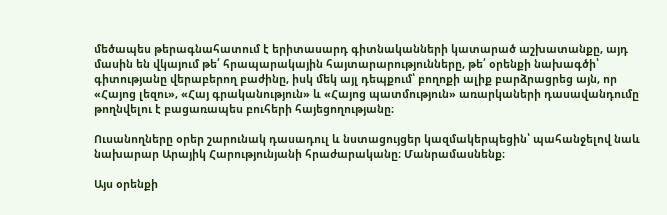մեծապես թերագնահատում է երիտասարդ գիտնականների կատարած աշխատանքը, այդ մասին են վկայում թե՛ հրապարակային հայտարարությունները, թե՛ օրենքի նախագծի՝ գիտությանը վերաբերող բաժինը, իսկ մեկ այլ դեպքում՝ բողոքի ալիք բարձրացրեց այն, որ «Հայոց լեզու», «Հայ գրականություն» և «Հայոց պատմություն» առարկաների դասավանդումը թողնվելու է բացառապես բուհերի հայեցողությանը։

Ուսանողները օրեր շարունակ դասադուլ և նստացույցեր կազմակերպեցին՝ պահանջելով նաև նախարար Արայիկ Հարությունյանի հրաժարականը։ Մանրամասնենք։

Այս օրենքի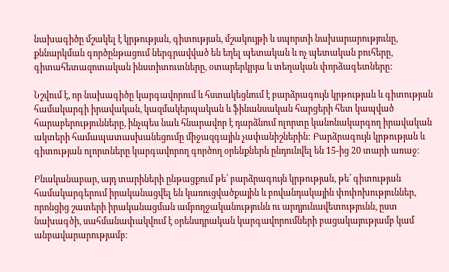նախագիծը մշակել է կրթության, գիտության, մշակույթի և սպորտի նախարարությունը, քննարկման գործընթացում ներգրավված են եղել պետական և ոչ պետական բուհերը, գիտահետազոտական ինստիտուտները, օտարերկրյա և տեղական փորձագետները:

Նշվում է, որ նախագիծը կարգավորում և հստակեցնում է բարձրագույն կրթության և գիտության համակարգի իրավական, կազմակերպական և ֆինանսական հարցերի հետ կապված հարաբերությունները, ինչպես նաև հնարավոր է դարձնում ոլորտը կանոնակարգող իրավական ակտերի համապատասխանեցումը միջազգային չափանիշներին: Բարձրագույն կրթության և գիտության ոլորտները կարգավորող գործող օրենքներն ընդունվել են 15-ից 20 տարի առաջ։

Բնականաբար, այդ տարիների ընթացքում թե՛ բարձրագույն կրթության, թե՛ գիտության համակարգերում իրականացվել են կառուցվածքային և բովանդակային փոփոխություններ, որոնցից շատերի իրականացման ամբողջականությունն ու արդյունավետությունն, ըստ նախագծի, սահմանափակվում է օրենսդրական կարգավորումների բացակայությամբ կամ անբավարարությամբ։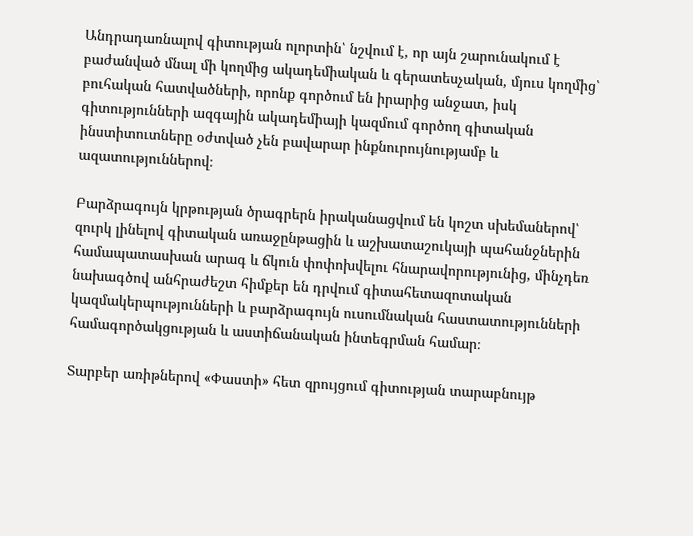Անդրադառնալով գիտության ոլորտին՝ նշվում է, որ այն շարունակում է բաժանված մնալ մի կողմից ակադեմիական և գերատեսչական, մյուս կողմից՝ բուհական հատվածների, որոնք գործում են իրարից անջատ, իսկ գիտությունների ազգային ակադեմիայի կազմում գործող գիտական ինստիտուտները օժտված չեն բավարար ինքնուրույնությամբ և ազատություններով։

Բարձրագույն կրթության ծրագրերն իրականացվում են կոշտ սխեմաներով՝ զուրկ լինելով գիտական առաջընթացին և աշխատաշուկայի պահանջներին համապատասխան արագ և ճկուն փոփոխվելու հնարավորությունից, մինչդեռ նախագծով անհրաժեշտ հիմքեր են դրվում գիտահետազոտական կազմակերպությունների և բարձրագույն ուսումնական հաստատությունների համագործակցության և աստիճանական ինտեգրման համար։

Տարբեր առիթներով «Փաստի» հետ զրույցում գիտության տարաբնույթ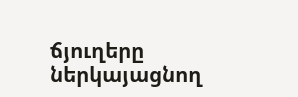ճյուղերը ներկայացնող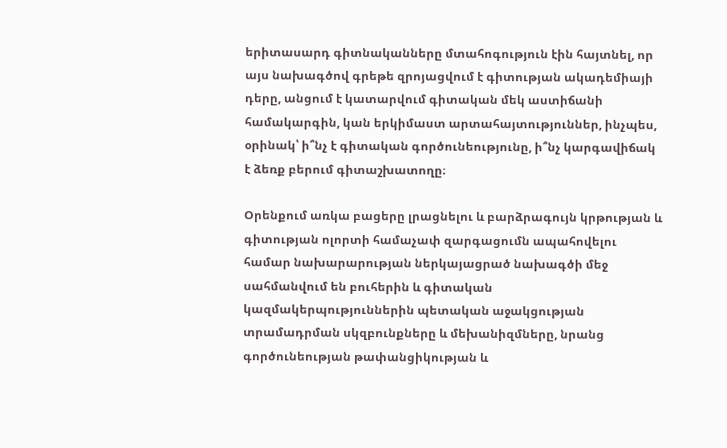երիտասարդ գիտնականները մտահոգություն էին հայտնել, որ այս նախագծով գրեթե զրոյացվում է գիտության ակադեմիայի դերը, անցում է կատարվում գիտական մեկ աստիճանի համակարգին, կան երկիմաստ արտահայտություններ, ինչպես, օրինակ՝ ի՞նչ է գիտական գործունեությունը, ի՞նչ կարգավիճակ է ձեռք բերում գիտաշխատողը։

Օրենքում առկա բացերը լրացնելու և բարձրագույն կրթության և գիտության ոլորտի համաչափ զարգացումն ապահովելու համար նախարարության ներկայացրած նախագծի մեջ սահմանվում են բուհերին և գիտական կազմակերպություններին պետական աջակցության տրամադրման սկզբունքները և մեխանիզմները, նրանց գործունեության թափանցիկության և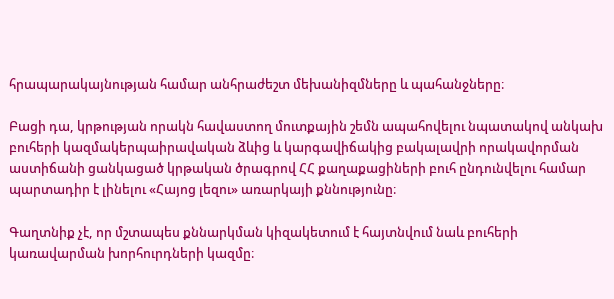հրապարակայնության համար անհրաժեշտ մեխանիզմները և պահանջները։

Բացի դա, կրթության որակն հավաստող մուտքային շեմն ապահովելու նպատակով անկախ բուհերի կազմակերպաիրավական ձևից և կարգավիճակից բակալավրի որակավորման աստիճանի ցանկացած կրթական ծրագրով ՀՀ քաղաքացիների բուհ ընդունվելու համար պարտադիր է լինելու «Հայոց լեզու» առարկայի քննությունը։

Գաղտնիք չէ, որ մշտապես քննարկման կիզակետում է հայտնվում նաև բուհերի կառավարման խորհուրդների կազմը։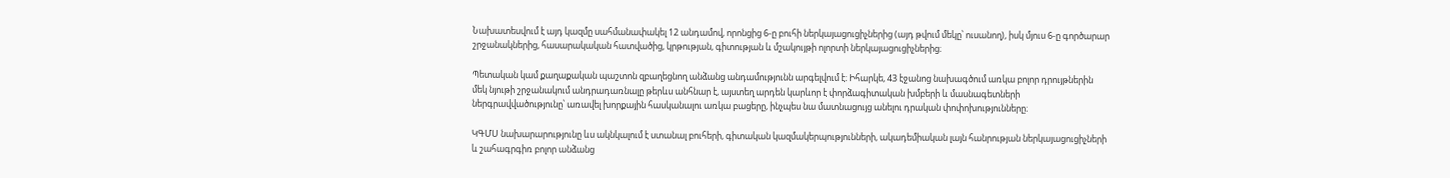Նախատեսվում է այդ կազմը սահմանափակել 12 անդամով, որոնցից 6-ը բուհի ներկայացուցիչներից (այդ թվում մեկը՝ ուսանող), իսկ մյուս 6-ը գործարար շրջանակներից, հասարակական հատվածից, կրթության, գիտության և մշակույթի ոլորտի ներկայացուցիչներից։

Պետական կամ քաղաքական պաշտոն զբաղեցնող անձանց անդամությունն արգելվում է։ Իհարկե, 43 էջանոց նախագծում առկա բոլոր դրույթներին մեկ նյութի շրջանակում անդրադառնալը թերևս անհնար է, այստեղ արդեն կարևոր է փորձագիտական խմբերի և մասնագետների ներգրավվածությունը՝ առավել խորքային հասկանալու առկա բացերը, ինչպես նա մատնացույց անելու դրական փոփոխությունները։

ԿԳՄՍ նախարարությունը ևս ակնկալում է ստանալ բուհերի, գիտական կազմակերպությունների, ակադեմիական լայն հանրության ներկայացուցիչների և շահագրգիռ բոլոր անձանց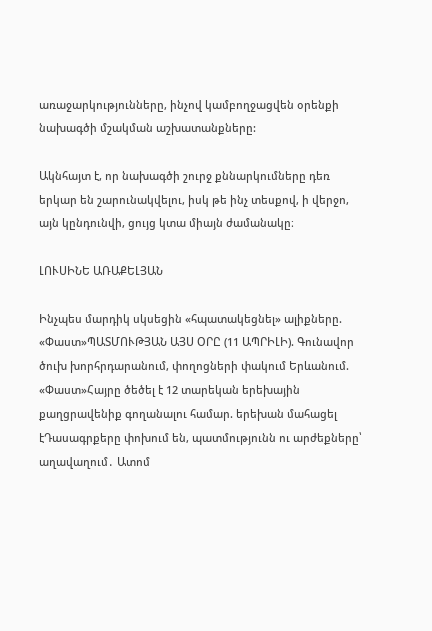առաջարկությունները, ինչով կամբողջացվեն օրենքի նախագծի մշակման աշխատանքները:

Ակնհայտ է, որ նախագծի շուրջ քննարկումները դեռ երկար են շարունակվելու, իսկ թե ինչ տեսքով, ի վերջո, այն կընդունվի, ցույց կտա միայն ժամանակը։

ԼՈՒՍԻՆԵ ԱՌԱՔԵԼՅԱՆ

Ինչպես մարդիկ սկսեցին «հպատակեցնել» ալիքները. «Փաստ»ՊԱՏՄՈՒԹՅԱՆ ԱՅՍ ՕՐԸ (11 ԱՊՐԻԼԻ). Գունավոր ծուխ խորհրդարանում, փողոցների փակում Երևանում. «Փաստ»Հայրը ծեծել է 12 տարեկան երեխային քաղցրավենիք գողանալու համար. երեխան մահացել էԴասագրքերը փոխում են, պատմությունն ու արժեքները՝ աղավաղում․ Ատոմ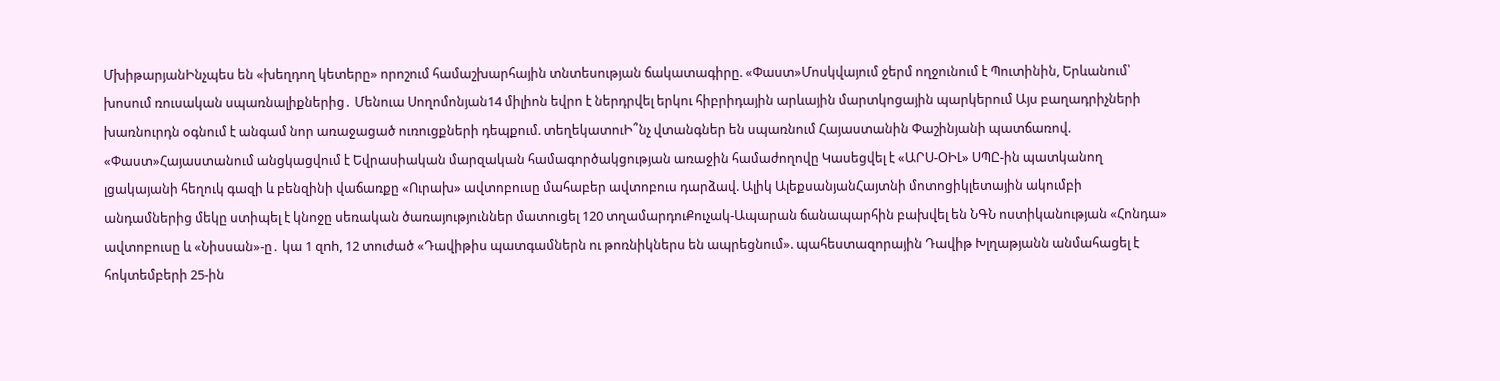ՄխիթարյանԻնչպես են «խեղդող կետերը» որոշում համաշխարհային տնտեսության ճակատագիրը. «Փաստ»Մոսկվայում ջերմ ողջունում է Պուտինին, Երևանում՝ խոսում ռուսական սպառնալիքներից․ Մենուա Սողոմոնյան14 միլիոն եվրո է ներդրվել երկու հիբրիդային արևային մարտկոցային պարկերում Այս բաղադրիչների խառնուրդն օգնում է անգամ նոր առաջացած ուռուցքների դեպքում. տեղեկատուԻ՞նչ վտանգներ են սպառնում Հայաստանին Փաշինյանի պատճառով. «Փաստ»Հայաստանում անցկացվում է Եվրասիական մարզական համագործակցության առաջին համաժողովը Կասեցվել է «ԱՐՍ-ՕԻԼ» ՍՊԸ-ին պատկանող լցակայանի հեղուկ գազի և բենզինի վաճառքը «Ուրախ» ավտոբուսը մահաբեր ավտոբուս դարձավ. Ալիկ ԱլեքսանյանՀայտնի մոտոցիկլետային ակումբի անդամներից մեկը ստիպել է կնոջը սեռական ծառայություններ մատուցել 120 տղամարդուՔուչակ-Ապարան ճանապարհին բախվել են ՆԳՆ ոստիկանության «Հոնդա» ավտոբուսը և «Նիսսան»-ը․ կա 1 զnh, 12 տուժած «Դավիթիս պատգամներն ու թոռնիկներս են ապրեցնում». պահեստազորային Դավիթ Խլղաթյանն անմահացել է հոկտեմբերի 25-ին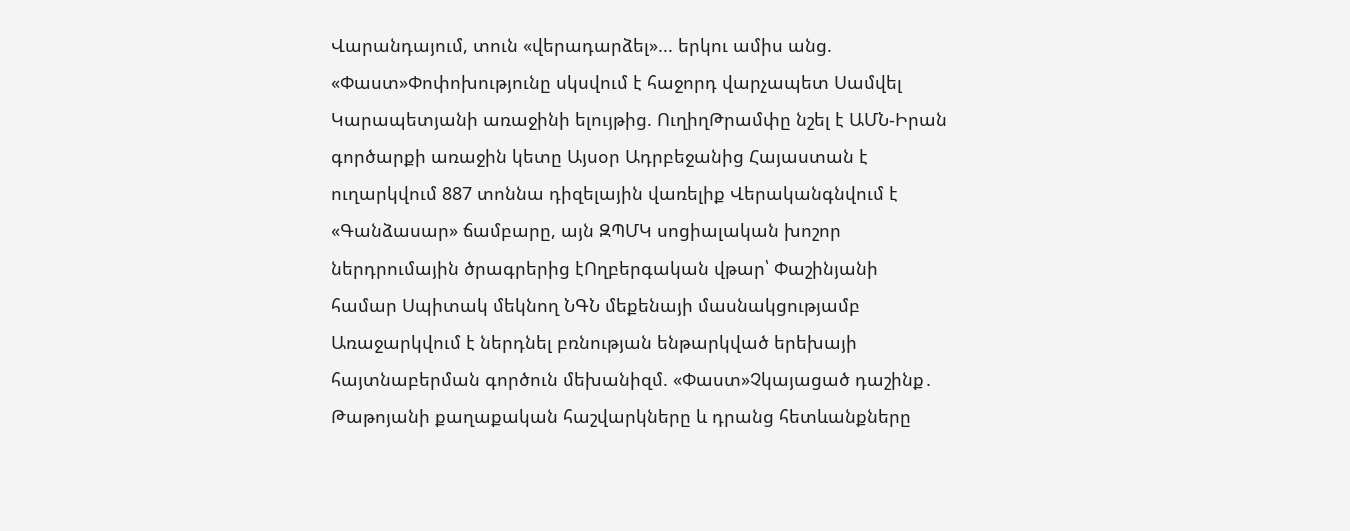Վարանդայում, տուն «վերադարձել»... երկու ամիս անց. «Փաստ»Փոփոխությունը սկսվում է հաջորդ վարչապետ Սամվել Կարապետյանի առաջինի ելույթից. ՈւղիղԹրամփը նշել է ԱՄՆ-Իրան գործարքի առաջին կետը Այսօր Ադրբեջանից Հայաստան է ուղարկվում 887 տոննա դիզելային վառելիք Վերականգնվում է «Գանձասար» ճամբարը, այն ԶՊՄԿ սոցիալական խոշոր ներդրումային ծրագրերից էՈղբերգական վթար՝ Փաշինյանի համար Սպիտակ մեկնող ՆԳՆ մեքենայի մասնակցությամբ Առաջարկվում է ներդնել բռնության ենթարկված երեխայի հայտնաբերման գործուն մեխանիզմ. «Փաստ»Չկայացած դաշինք․ Թաթոյանի քաղաքական հաշվարկները և դրանց հետևանքները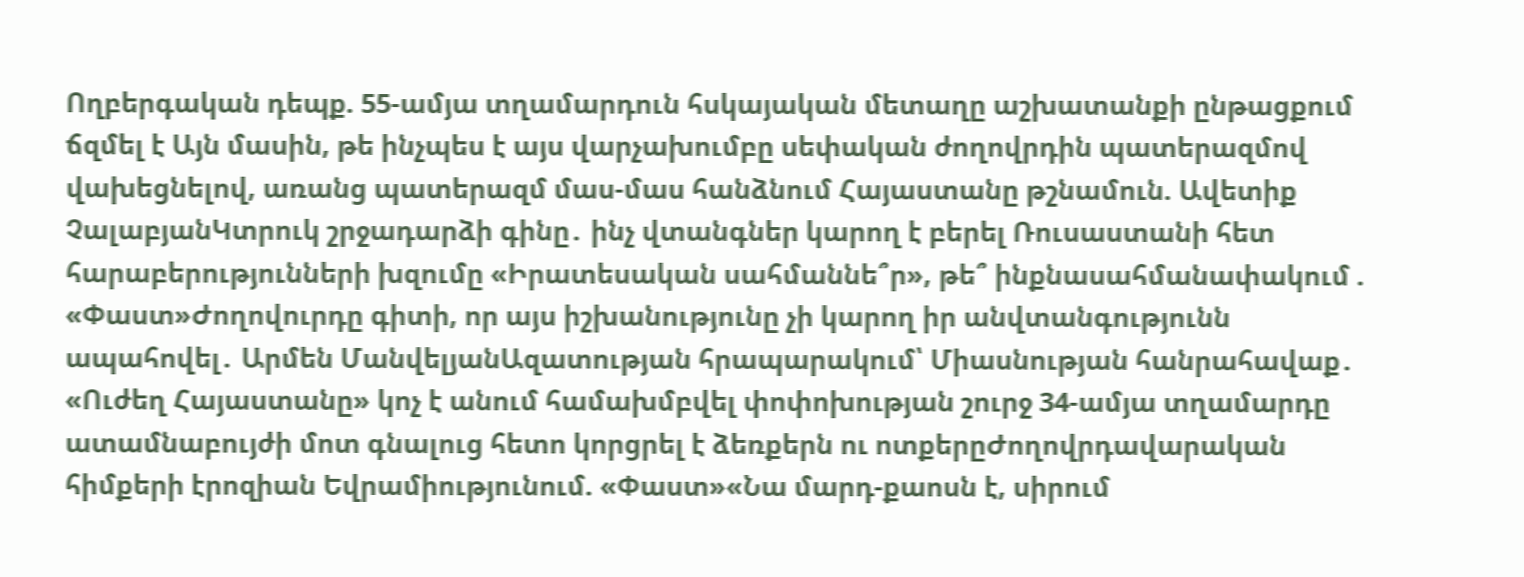Ողբերգական դեպք. 55-ամյա տղամարդուն հսկայական մետաղը աշխատանքի ընթացքում ճզմել է Այն մասին, թե ինչպես է այս վարչախումբը սեփական ժողովրդին պատերազմով վախեցնելով, առանց պատերազմ մաս-մաս հանձնում Հայաստանը թշնամուն. Ավետիք ՉալաբյանԿտրուկ շրջադարձի գինը․ ինչ վտանգներ կարող է բերել Ռուսաստանի հետ հարաբերությունների խզումը «Իրատեսական սահմաննե՞ր», թե՞ ինքնասահմանափակում . «Փաստ»Ժողովուրդը գիտի, որ այս իշխանությունը չի կարող իր անվտանգությունն ապահովել․ Արմեն ՄանվելյանԱզատության հրապարակում՝ Միասնության հանրահավաք․ «Ուժեղ Հայաստանը» կոչ է անում համախմբվել փոփոխության շուրջ 34-ամյա տղամարդը ատամնաբույժի մոտ գնալուց հետո կորցրել է ձեռքերն ու ոտքերըԺողովրդավարական հիմքերի էրոզիան Եվրամիությունում. «Փաստ»«Նա մարդ-քաոսն է, սիրում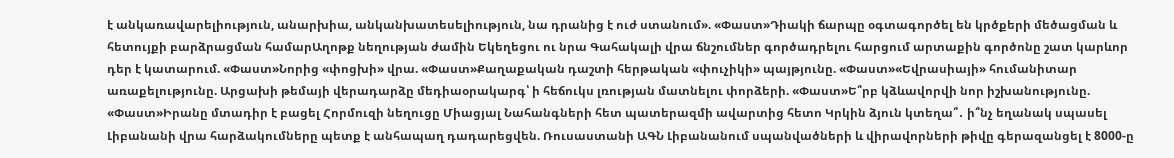է անկառավարելիություն, անարխիա, անկանխատեսելիություն, նա դրանից է ուժ ստանում». «Փաստ»Դիակի ճարպը օգտագործել են կրծքերի մեծացման և հետույքի բարձրացման համարԱղոթք նեղության ժամին Եկեղեցու ու նրա Գահակալի վրա ճնշումներ գործադրելու հարցում արտաքին գործոնը շատ կարևոր դեր է կատարում. «Փաստ»Նորից «փոցխի» վրա. «Փաստ»Քաղաքական դաշտի հերթական «փուչիկի» պայթյունը. «Փաստ»«Եվրասիայի» հումանիտար առաքելությունը. Արցախի թեմայի վերադարձը մեդիաօրակարգ՝ ի հեճուկս լռության մատնելու փորձերի. «Փաստ»Ե՞րբ կձևավորվի նոր իշխանությունը. «Փաստ»Իրանը մտադիր է բացել Հորմուզի նեղուցը Միացյալ Նահանգների հետ պատերազմի ավարտից հետո Կրկին ձյուն կտեղա՞․ ի՞նչ եղանակ սպասել Լիբանանի վրա հարձակումները պետք է անհապաղ դադարեցվեն. Ռուսաստանի ԱԳՆ Լիբանանում սպանվածների և վիրավորների թիվը գերազանցել է 8000-ը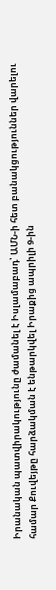Իրանական պատվիրակությունը ժամանել է Իսլամաբադ՝ ԱՄՆ-ի հետ բանակցություններ վարելու համար Քուվեյթը հարձակման է ենթարկվել Իրաքից ապրիլի 9-ին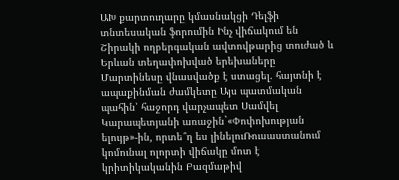ԱԽ քարտուղարը կմասնակցի Դելֆի տնտեսական ֆորումին Ինչ վիճակում են Շիրակի ողբերգական ավտովթարից տուժած և Երևան տեղափոխված երեխաները Մարտինեսը վնասվածք է ստացել. հայտնի է ապաքինման ժամկետը Այս պատմական պահին՝ հաջորդ վարչապետ Սամվել Կարապետյանի առաջին`«Փոփոխության ելույթ»-ին, որտե՞ղ ես լինելուՌուսաստանում կոմունալ ոլորտի վիճակը մոտ է կրիտիկականին Բազմաթիվ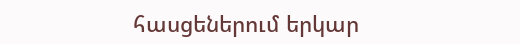հասցեներում երկար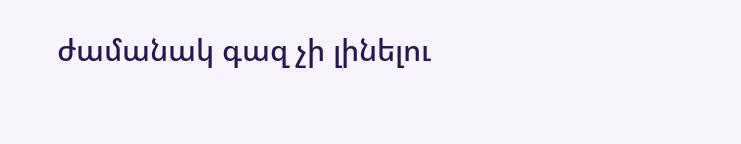ժամանակ գազ չի լինելու